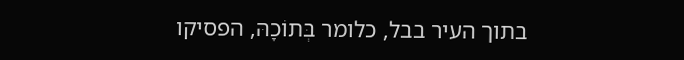בתוך העיר בבל, כלומר בְּתוֹכָהּ, הפסיקו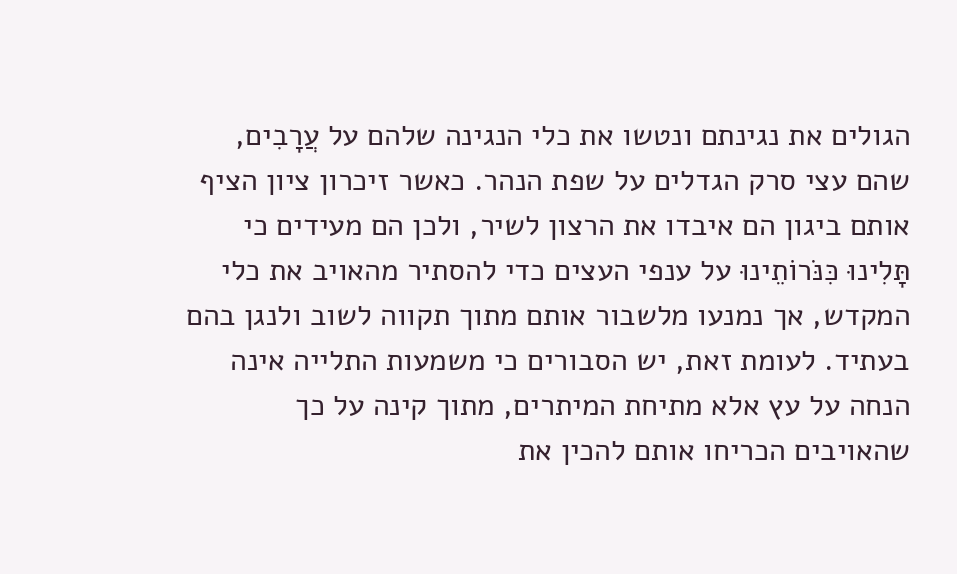הגולים את נגינתם ונטשו את כלי הנגינה שלהם על עֲרָבִים, שהם עצי סרק הגדלים על שפת הנהר. כאשר זיכרון ציון הציף אותם ביגון הם איבדו את הרצון לשיר, ולכן הם מעידים כי תָּלִינוּ כִּנֹּרוֹתֵינוּ על ענפי העצים כדי להסתיר מהאויב את כלי המקדש, אך נמנעו מלשבור אותם מתוך תקווה לשוב ולנגן בהם בעתיד. לעומת זאת, יש הסבורים כי משמעות התלייה אינה הנחה על עץ אלא מתיחת המיתרים, מתוך קינה על כך שהאויבים הכריחו אותם להכין את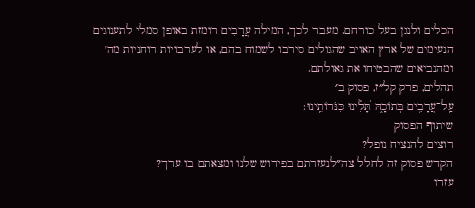הכלים ולנגן בעל כורחם. מעבר לכך, המילה עֲרָבִים רומזת באופן סמלי לתענוגים הנעימים של ארץ האויב שהגולים סירבו לשמוח בהם, או לערבויות רוחניות מה' ומהנביאים שהבטיחו את גאולתם.
תהלים, פרק קל״ז, פסוק ב׳
עַֽל־עֲרָבִ֥ים בְּתוֹכָ֑הּ תָּ֝לִ֗ינוּ כִּנֹּרוֹתֵֽינוּ׃
שיתוף הפסוק
רוצים להנציח נופל?
הקדש פסוק זה לחלל צה״לנעזרתם בפירוש שלנו ומצאתם בו ערך?
עזרו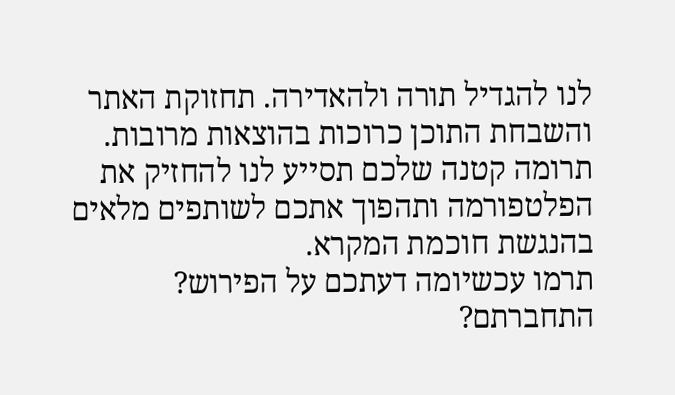לנו להגדיל תורה ולהאדירה. תחזוקת האתר והשבחת התוכן כרוכות בהוצאות מרובות. תרומה קטנה שלכם תסייע לנו להחזיק את הפלטפורמה ותהפוך אתכם לשותפים מלאים בהנגשת חוכמת המקרא.
תרמו עכשיומה דעתכם על הפירוש?
התחברתם?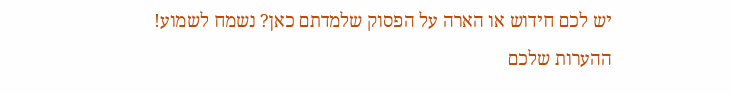יש לכם חידוש או הארה על הפסוק שלמדתם כאן? נשמח לשמוע!
ההערות שלכם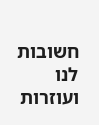חשובות לנו ועוזרות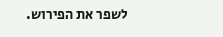לשפר את הפירוש.